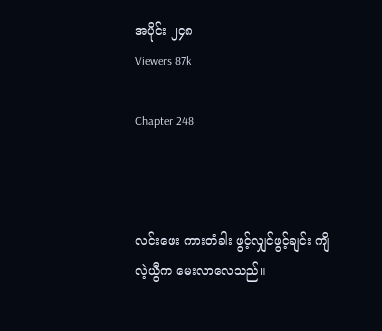အပိုင်း ၂၄၈
Viewers 87k

Chapter 248



လင်းဖေး ကားတံခါး ဖွင့်လျှင်‌ဖွင့်ချင်း ကျိလဲ့ယွီက မေးလာလေသည်။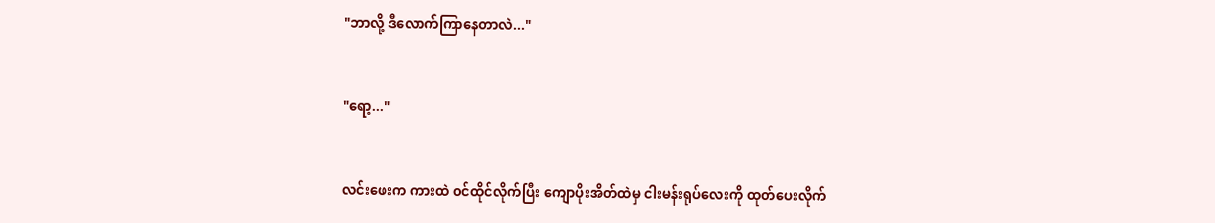"ဘာလို့ ဒီလောက်ကြာနေတာလဲ..."


"ရော့..."


လင်း‌ဖေးက ကားထဲ ၀င်ထိုင်လိုက်ပြီး ကျောပိုးအိတ်ထဲမှ ငါးမန်းရုပ်လေးကို ထုတ်ပေးလိုက်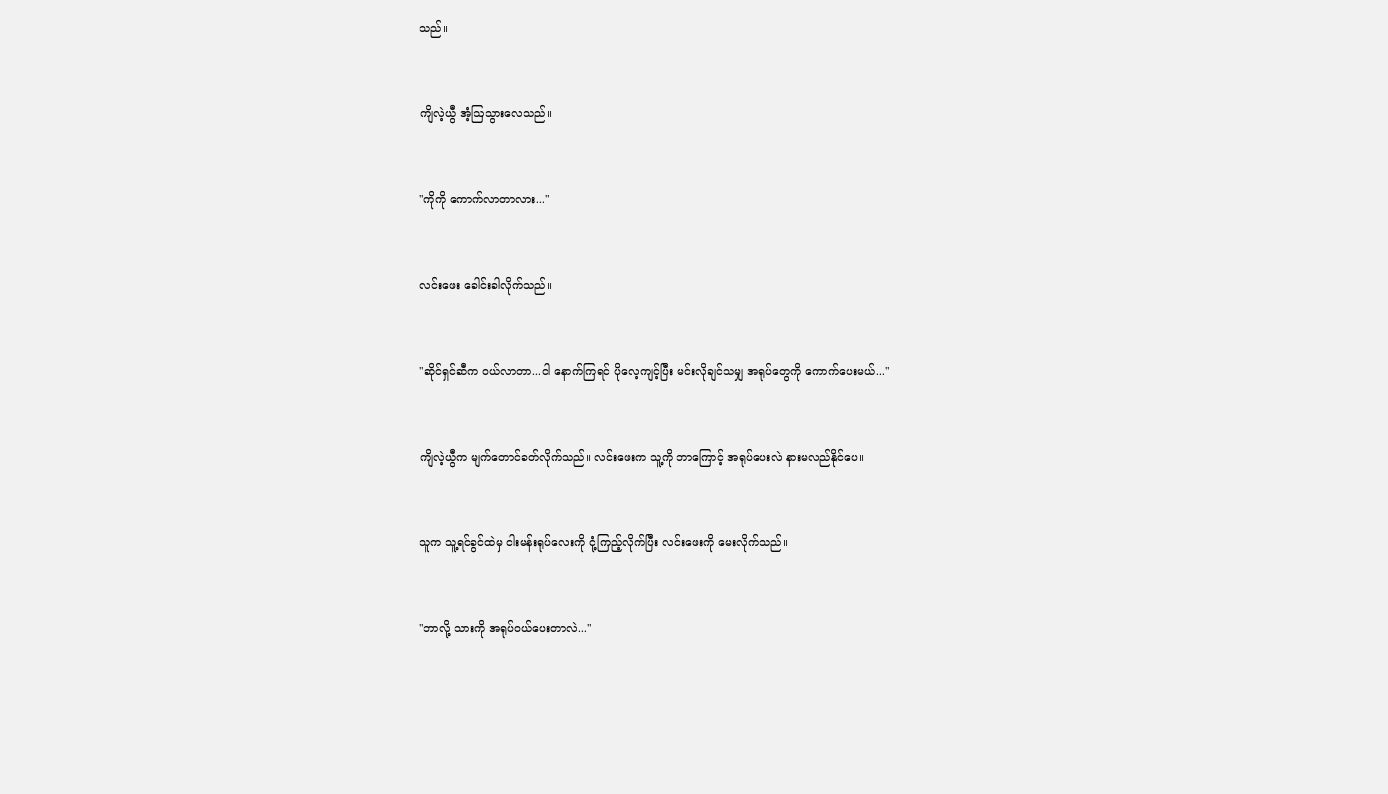သည်။


ကျိလဲ့ယွီ အံ့ဩသွားလေသည်။


"ကိုကို ‌ကောက်လာတာလား..."


လင်းဖေး ခေါင်းခါလိုက်သည်။


"ဆိုင်ရှင်ဆီက ၀ယ်လာတာ...ငါ နောက်ကြရင် ပိုလေ့ကျင့်ပြီး မင်းလိုချင်သမျှ အရုပ်တွေကို ကောက်ပေးမယ်..."


ကျိလဲ့ယွီက မျက်တောင်ခတ်လိုက်သည်။ လင်းဖေးက သူ့ကို ဘာကြောင့် အရုပ်ပေးလဲ နားမလည်နိုင်ပေ။


သူက သူ့ရင်ခွင်ထဲမှ ငါးမန်းရုပ်လေးကို ငုံ့ကြည့်လိုက်ပြီး လင်းဖေးကို မေးလိုက်သည်။


"ဘာလို့ သားကို အရုပ်၀ယ်ပေးတာလဲ..."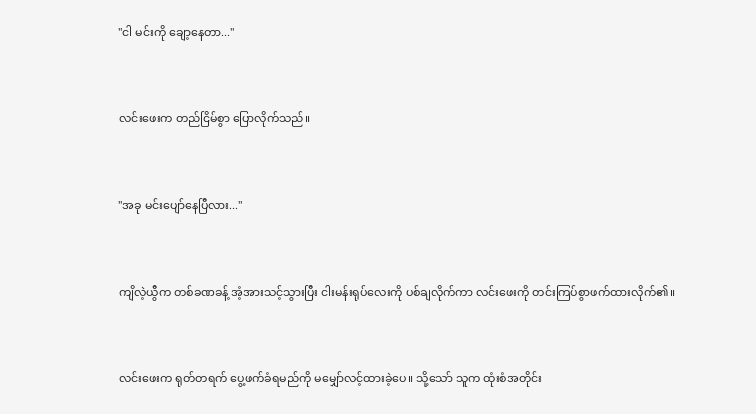"ငါ မင်းကို ချော့နေတာ..."


လင်းဖေးက တည်ငြိမ်စွာ ပြောလိုက်သည်။


"အခု မင်းပျော်နေပြီလား..."


ကျိလဲ့ယွီက တစ်ခဏခန့် အံ့အားသင့်သွားပြီး ငါးမန်းရုပ်လေးကို ပစ်ချလိုက်ကာ လင်းဖေးကို တင်းကြပ်စွာဖက်ထားလိုက်၏။


လင်းဖေးက ရုတ်တရက် ပွေ့ဖက်ခံရမည်ကို မမျှော်လင့်ထားခဲ့ပေ။ သို့သော် သူက ထုံးစံအတိုင်း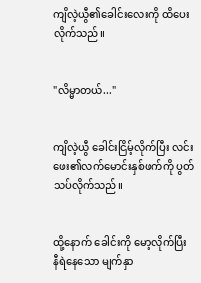ကျိလဲ့ယွီ၏ခေါင်းလေးကို ထိပေးလိုက်သည်။


"လိမ္မာတယ်..."


ကျိလဲ့ယွီ ခေါင်းငြိမ့်လိုက်ပြီး လင်းဖေး၏လက်မောင်းနှစ်ဖက်ကို ပွတ်သပ်လိုက်သည်။


ထို့နောက် ခေါင်းကို မော့လိုက်ပြီး နီရဲနေသော မျက်နှာ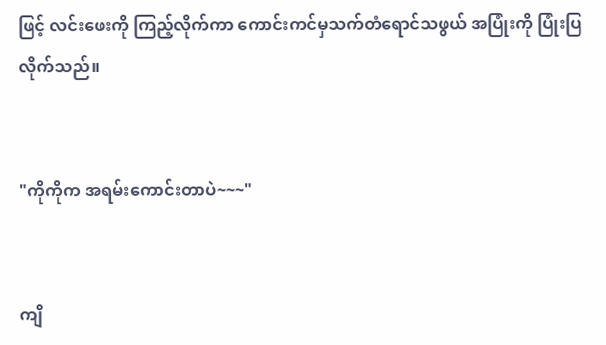ဖြင့် လင်းဖေးကို ကြည့်လိုက်ကာ ကောင်းကင်မှသက်တံရောင်သဖွယ် အပြုံးကို ပြုံးပြလိုက်သည်။


"ကိုကိုက အရမ်းကောင်းတာပဲ~~~"


ကျိ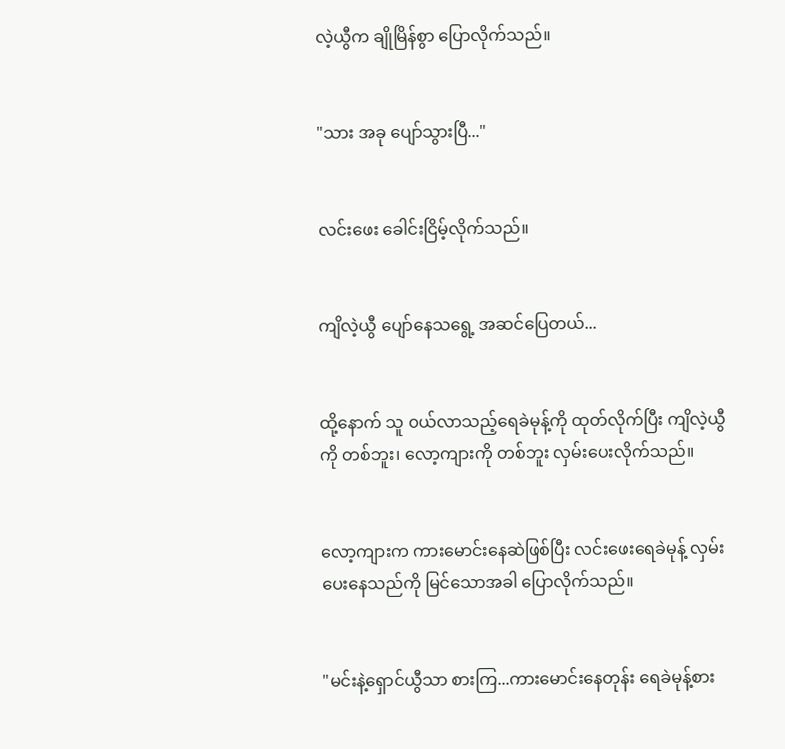လဲ့ယွီက ချိုမြိန်စွာ ပြောလိုက်သည်။


"သား အခု ပျော်သွားပြီ..."


လင်းဖေး ခေါင်းငြိမ့်လိုက်သည်။


ကျိလဲ့ယွီ ပျော်နေသရွေ့ အဆင်ပြေတယ်...


ထို့နောက် သူ ၀ယ်လာသည့်ရေခဲမုန့်ကို ထုတ်လိုက်ပြီး ကျိလဲ့ယွီကို တစ်ဘူး၊ လော့ကျားကို တစ်ဘူး လှမ်းပေးလိုက်သည်။


လော့ကျားက ကားမောင်းနေဆဲဖြစ်ပြီး လင်းဖေးရေခဲမုန့် လှမ်းပေးနေသည်ကို မြင်သောအခါ ပြောလိုက်သည်။


"မင်းနဲ့ရှောင်ယွီသာ စားကြ...ကားမောင်းနေတုန်း ရေခဲမုန့်စား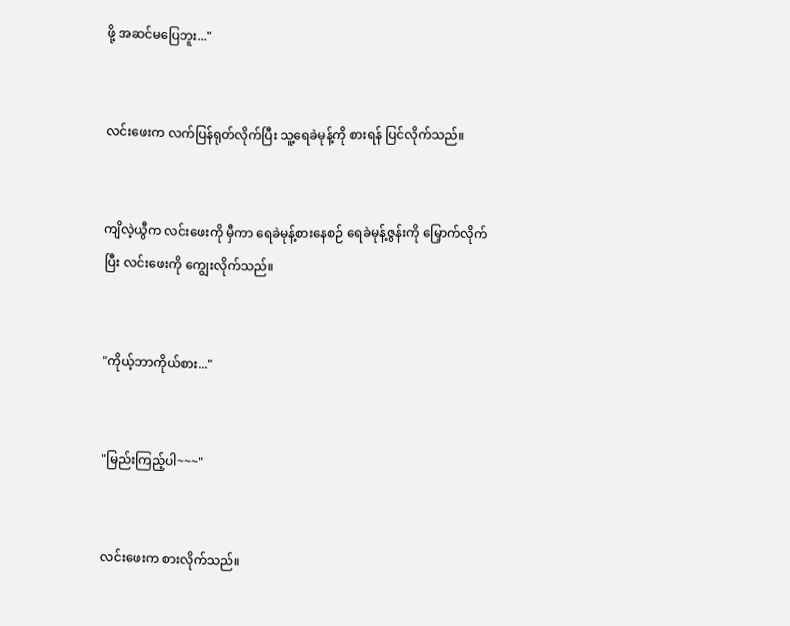ဖို့ အဆင်မပြေဘူး..."


လင်းဖေးက လက်ပြန်ရုတ်လိုက်ပြီး သူ့ရေခဲမုန့်ကို စားရန် ပြင်လိုက်သည်။


ကျိလဲ့ယွီက လင်းဖေးကို မှီကာ ရေခဲမုန့်စားနေစဉ် ရေခဲမုန့်ဇွန်းကို မြှောက်လိုက်ပြီး လင်းဖေးကို ကျွေးလိုက်သည်။


"ကိုယ့်ဘာကိုယ်စား..."


"မြည်းကြည့်ပါ~~~"


လင်းဖေးက စားလိုက်သည်။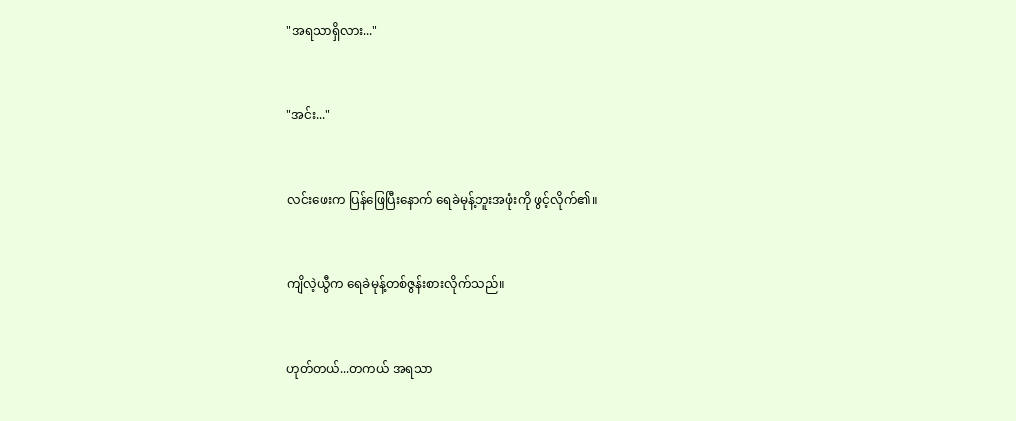"အရသာရှိလား..."


"အင်း..."


လင်းဖေးက ပြန်ဖြေပြီးနောက် ရေခဲမုန့်ဘူးအဖုံးကို ဖွင့်လိုက်၏။


ကျိလဲ့ယွီက ရေခဲမုန့်တစ်ဇွန်းစားလိုက်သည်။


ဟုတ်တယ်...တကယ် အရသာ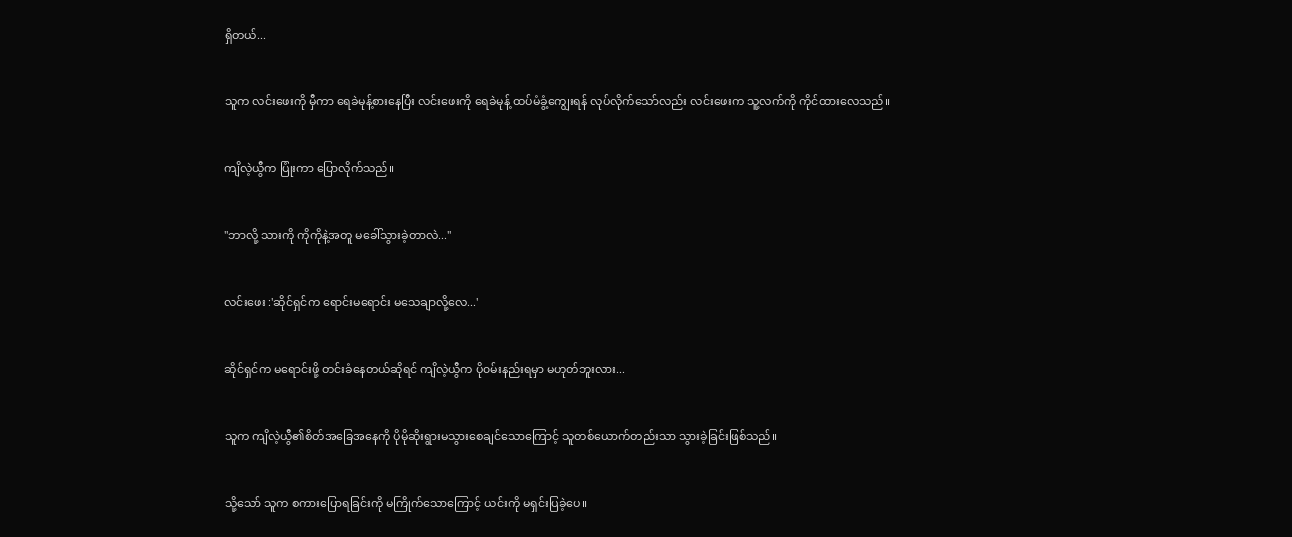ရှိတယ်...


သူက လင်းဖေးကို မှီကာ ရေခဲမုန့်စားနေပြီး လင်းဖေးကို ရေခဲမုန့် ထပ်မံခွံ့ကျွေးရန် လုပ်လိုက်သော်လည်း လင်းဖေးက သူ့လက်ကို ကိုင်ထားလေသည်။


ကျိလဲ့ယွီက ပြုံးကာ ပြောလိုက်သည်။


"ဘာလို့ သားကို ကိုကိုနဲ့အတူ မခေါ်သွားခဲ့တာလဲ..."


လင်းဖေး :'ဆိုင်ရှင်က ရောင်းမရောင်း မသေချာလို့လေ...'


ဆိုင်ရှင်က မရောင်းဖို့ တင်းခံနေတယ်ဆိုရင် ကျိလဲ့ယွီက ပို၀မ်းနည်းရမှာ မဟုတ်ဘူးလား...


သူက ကျိလဲ့ယွီ၏စိတ်အခြေအနေကို ပိုမိုဆိုးရွားမသွားစေချင်သောကြောင့် သူတစ်ယောက်တည်းသာ သွားခဲ့ခြင်းဖြစ်သည်။


သို့သော် သူက စကားပြောရခြင်းကို မကြိုက်သောကြောင့် ယင်းကို မရှင်းပြခဲ့ပေ။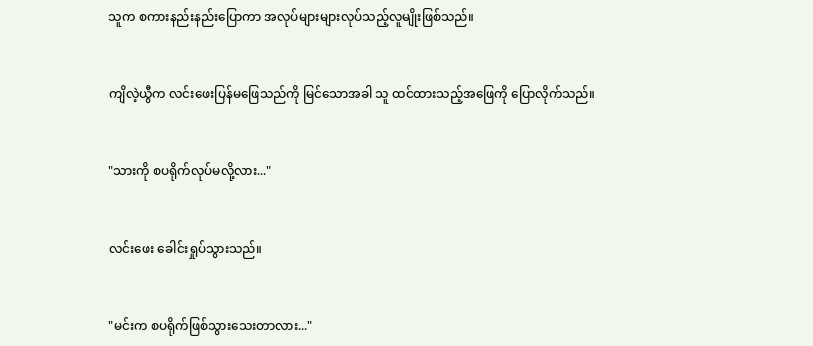သူက စကားနည်းနည်းပြောကာ အလုပ်များများလုပ်သည့်လူမျိုးဖြစ်သည်။


ကျိလဲ့ယွီက လင်းဖေးပြန်မဖြေသည်ကို မြင်သောအခါ သူ ထင်ထားသည့်အဖြေကို ပြောလိုက်သည်။


"သားကို စပရိုက်လုပ်မလို့လား..."


လင်းဖေး ခေါင်းရှုပ်သွားသည်။


"မင်းက စပရိုက်ဖြစ်သွားသေးတာလား..."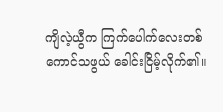ကျိလဲ့ယွီက ကြက်ပေါက်လေးတစ်ကောင်သဖွယ် ခေါင်းငြိမ့်လိုက်၏။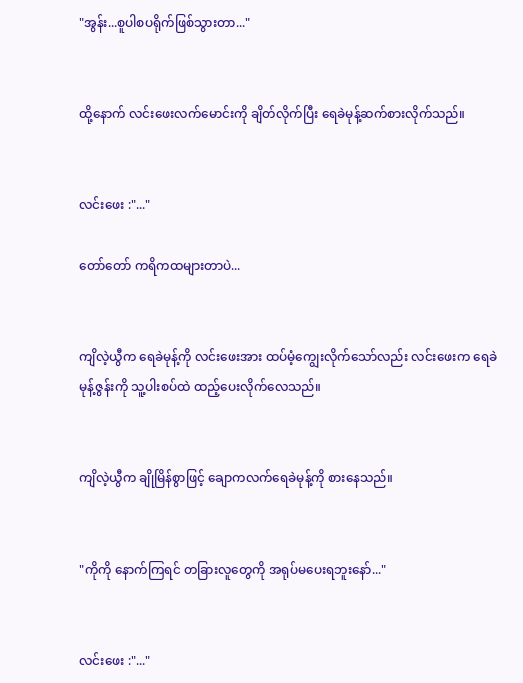"အွန်း...စူပါစပရိုက်ဖြစ်သွားတာ..."


ထို့နောက် လင်းဖေးလက်မောင်းကို ချိတ်လိုက်ပြီး ရေခဲမုန့်ဆက်စားလိုက်သည်။


လင်းဖေး :"..."

တော်တော် ကရိကထများတာပဲ...


ကျိလဲ့ယွီက ရေခဲမုန့်ကို လင်းဖေးအား ထပ်မံ့ကျွေးလိုက်သော်လည်း လင်းဖေးက ရေခဲမုန့်ဇွန်းကို သူ့ပါးစပ်ထဲ ထည့်ပေးလိုက်လေသည်။


ကျိလဲ့ယွီက ချိုမြိန်စွာဖြင့် ချောကလက်ရေခဲမုန့်ကို စားနေသည်။


"ကိုကို‌ နောက်ကြရင် တခြားလူတွေကို အရုပ်မပေးရဘူးနော်..."


လင်းဖေး :"..."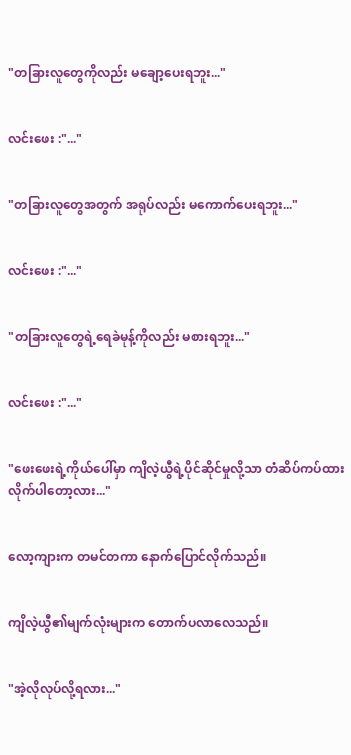"တခြားလူတွေကိုလည်း မချော့ပေးရဘူး..."


လင်းဖေး :"..."


"တခြားလူတွေအတွက် အရုပ်လည်း မကောက်ပေးရဘူး..."


လင်းဖေး :"..."


"တခြားလူတွေရဲ့ရေခဲမုန့်ကိုလည်း မစားရဘူး..."


လင်းဖေး :"..."


"ဖေးဖေးရဲ့ကိုယ်ပေါ်မှာ ကျိလဲ့ယွီရဲ့ပိုင်ဆိုင်မှုလို့သာ တံဆိပ်ကပ်ထားလိုက်ပါတော့လား..."


လော့ကျားက တမင်တကာ နောက်ပြောင်လိုက်သည်။


ကျိလဲ့ယွီ၏မျက်လုံးများက တောက်ပလာလေသည်။


"အဲ့လိုလုပ်လို့ရလား..."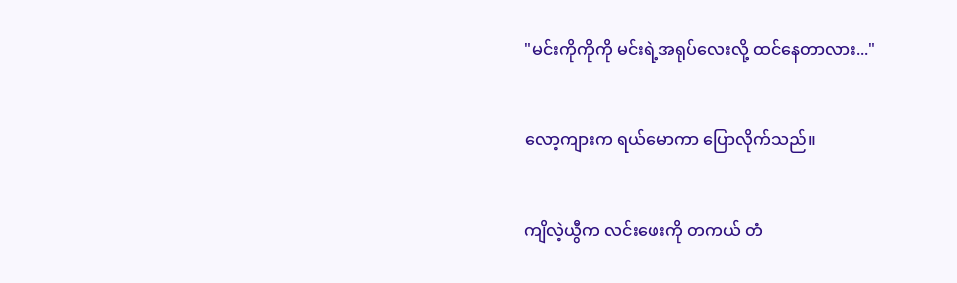"မင်းကိုကိုကို မင်းရဲ့အရုပ်လေးလို့ ထင်နေတာလား..."


လော့ကျားက ရယ်မောကာ ပြောလိုက်သည်။


ကျိလဲ့ယွီက လင်းဖေးကို တကယ် တံ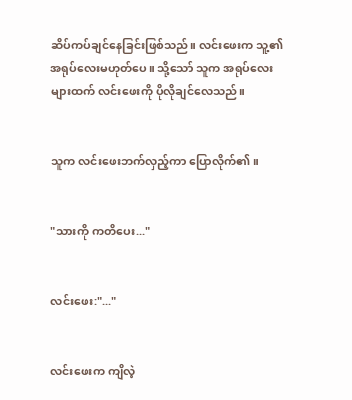ဆိပ်ကပ်ချင်နေခြင်းဖြစ်သည်။ လင်းဖေးက သူ့၏အရုပ်‌လေးမဟုတ်ပေ။ သို့သော် သူက အရုပ်လေးများထက် လင်းဖေးကို ပိုလိုချင်လေသည်။


သူက လင်းဖေးဘက်လှည့်ကာ ပြောလိုက်၏။


"သားကို ကတိပေး..."


လင်းဖေး:"..."


လင်းဖေးက ကျိလဲ့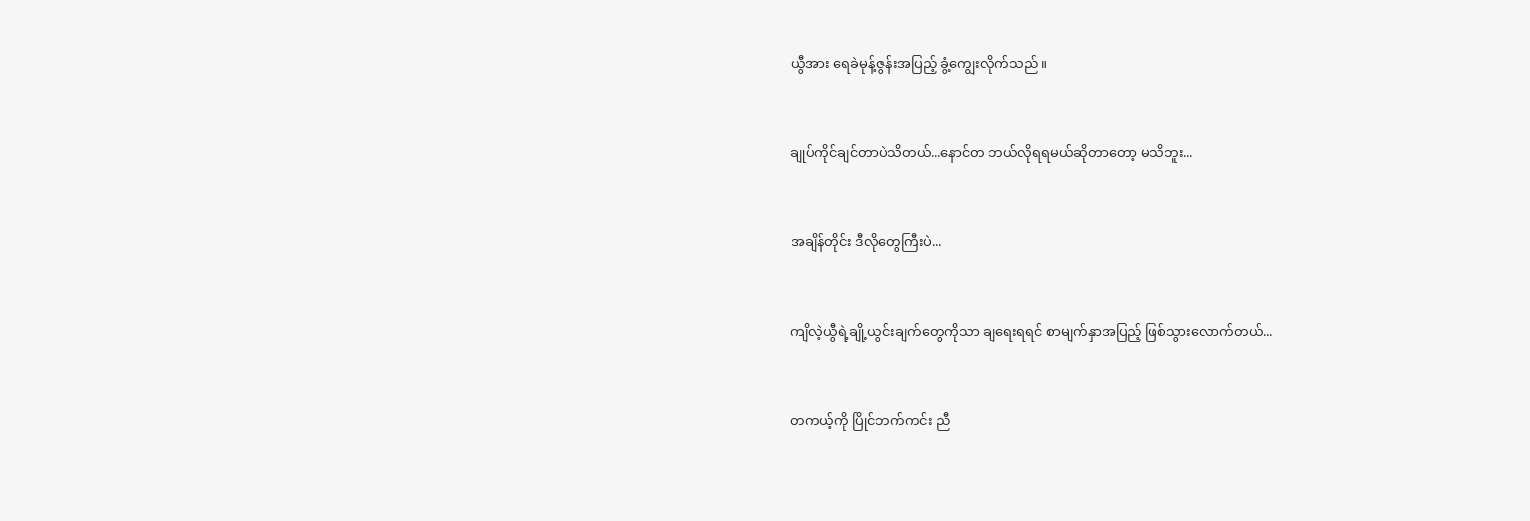ယွီအား ရေခဲမုန့်ဇွန်းအပြည့် ခွံ့ကျွေးလိုက်သည်။


ချုပ်ကိုင်ချင်တာပဲသိတယ်...နောင်တ ဘယ်လိုရရမယ်ဆိုတာတော့ မသိဘူး...


အချိန်တိုင်း ဒီလိုတွေကြီးပဲ...


ကျိလဲ့ယွီရဲ့ချို့ယွင်းချက်တွေကိုသာ ချရေးရရင် စာမျက်နှာအပြည့် ဖြစ်သွားလောက်တယ်...


တကယ့်ကို ပြိုင်ဘက်ကင်း ညီ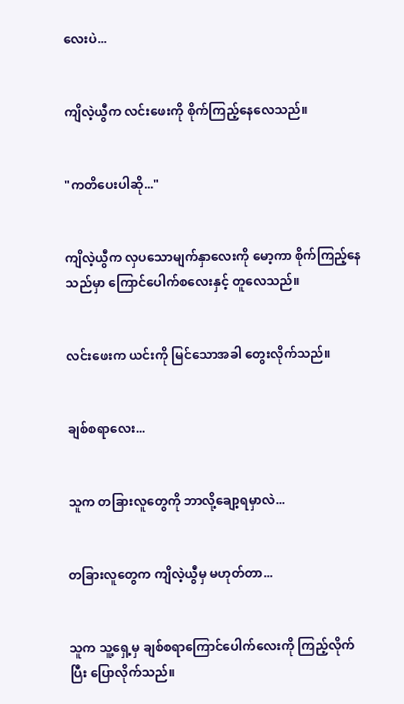လေးပဲ...


ကျိလဲ့ယွီက လင်းဖေးကို စိုက်ကြည့်နေလေသည်။


"ကတိပေးပါဆို..."


ကျိလဲ့ယွီက လှပသောမျက်နှာ‌လေးကို မော့ကာ စိုက်ကြည့်နေသည်မှာ ကြောင်ပေါက်စလေးနှင့် တူလေသည်။


လင်းဖေးက ယင်းကို မြင်သောအခါ တွေးလိုက်သည်။


ချစ်စရာလေး...


သူက တခြားလူတွေကို ဘာလို့ချော့ရမှာလဲ...


တခြားလူတွေက ကျိလဲ့ယွီမှ မဟုတ်တာ...


သူက သူ့ရှေ့မှ ချစ်စရာကြောင်ပေါက်လေးကို ကြည့်လိုက်ပြီး ပြောလိုက်သည်။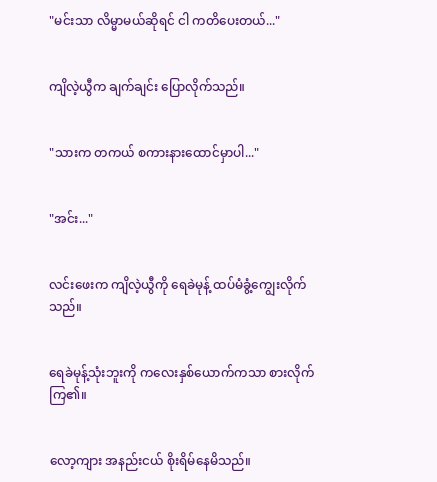"မင်းသာ လိမ္မာမယ်ဆိုရင် ငါ ကတိပေးတယ်..."


ကျိလဲ့ယွီက ချက်ချင်း ပြောလိုက်သည်။


"သားက တကယ် စကားနားထောင်မှာပါ..."


"အင်း..."


လင်းဖေးက ကျိလဲ့ယွီကို ရေခဲမုန့် ထပ်မံခွံ့ကျွေးလိုက်သည်။


ရေခဲမုန့်သုံးဘူးကို ကလေးနှစ်ယောက်ကသာ စားလိုက်ကြ၏။


လော့ကျား အနည်းငယ် စိုးရိမ်နေမိသည်။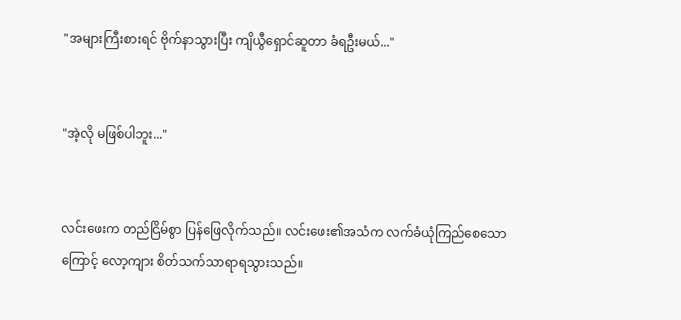"အများကြီးစားရင် ဗိုက်နာသွားပြီး ကျိယွီရှောင်‌ဆူတာ ခံရဦးမယ်..."


"အဲ့လို မဖြစ်ပါဘူး..."


လင်းဖေးက တည်ငြိမ်စွာ ပြန်ဖြေလိုက်သည်။ လင်းဖေး၏အသံက လက်ခံယုံကြည်စေသောကြောင့် လော့ကျား စိတ်သက်သာရာရသွားသည်။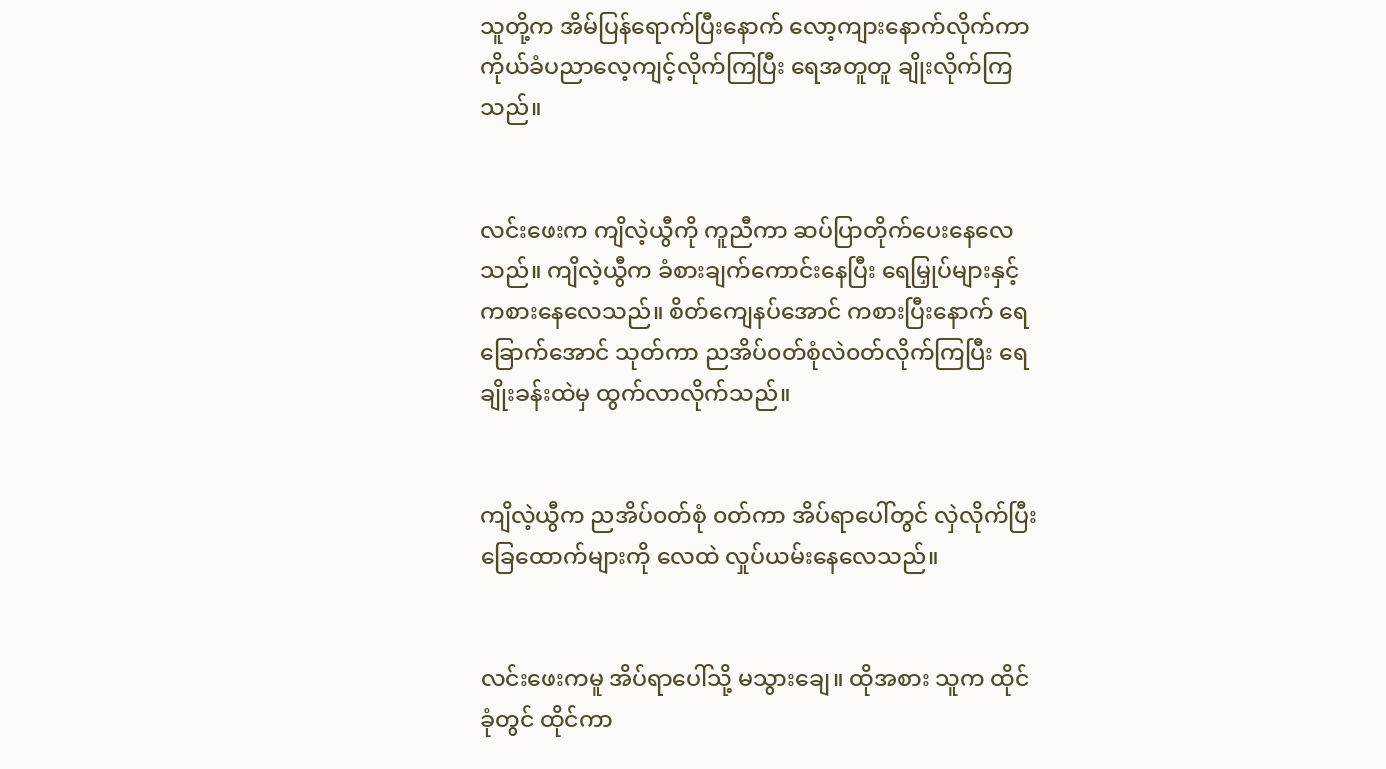သူတို့က အိမ်ပြန်ရောက်ပြီးနောက် လော့ကျားနောက်လိုက်ကာ ကိုယ်ခံပညာလေ့ကျင့်လိုက်ကြပြီး ရေအတူတူ ချိုးလိုက်ကြသည်။


လင်းဖေးက ကျိလဲ့ယွီကို ကူညီကာ ဆပ်ပြာတိုက်ပေးနေလေသည်။ ကျိလဲ့ယွီက ခံစားချက်ကောင်းနေပြီး ရေမြှုပ်များနှင့် ကစားနေလေသည်။ စိတ်ကျေနပ်အောင် ကစားပြီးနောက် ရေခြောက်အောင် သုတ်ကာ ညအိပ်၀တ်စုံလဲ၀တ်လိုက်ကြပြီး ရေချိုးခန်းထဲမှ ထွက်လာလိုက်သည်။


ကျိလဲ့ယွီက ညအိပ်၀တ်စုံ ၀တ်ကာ အိပ်ရာပေါ်တွင် လှဲလိုက်ပြီး‌ ခြေထောက်များကို လေထဲ လှုပ်ယမ်းနေလေသည်။


လင်းဖေး‌ကမူ အိပ်ရာပေါ်သို့ မသွားချေ။ ထိုအစား သူက ထိုင်ခုံတွင် ထိုင်ကာ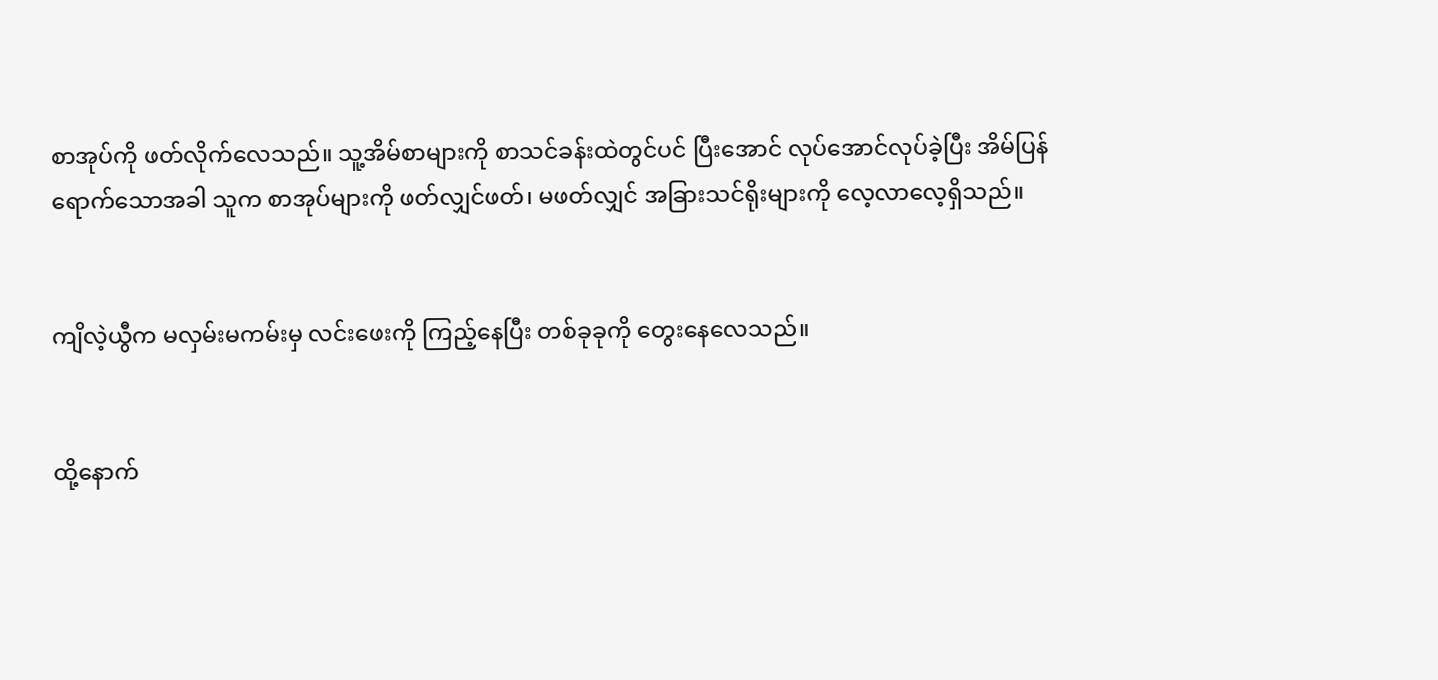စာအုပ်ကို ဖတ်လိုက်လေသည်။ သူ့အိမ်စာများကို စာသင်ခန်းထဲတွင်ပင် ပြီးအောင် လုပ်အောင်လုပ်ခဲ့ပြီး အိမ်ပြန်ရောက်သောအခါ သူက စာအုပ်များကို ဖတ်လျှင်ဖတ်၊ မဖတ်လျှင် အခြားသင်ရိုးများကို လေ့လာလေ့ရှိသည်။


ကျိလဲ့ယွီက မလှမ်းမကမ်းမှ လင်းဖေးကို ကြည့်နေပြီး တစ်ခုခုကို တွေးနေလေသည်။


ထို့နောက်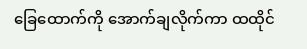ခြေ‌ထောက်ကို အောက်ချလိုက်ကာ ထထိုင်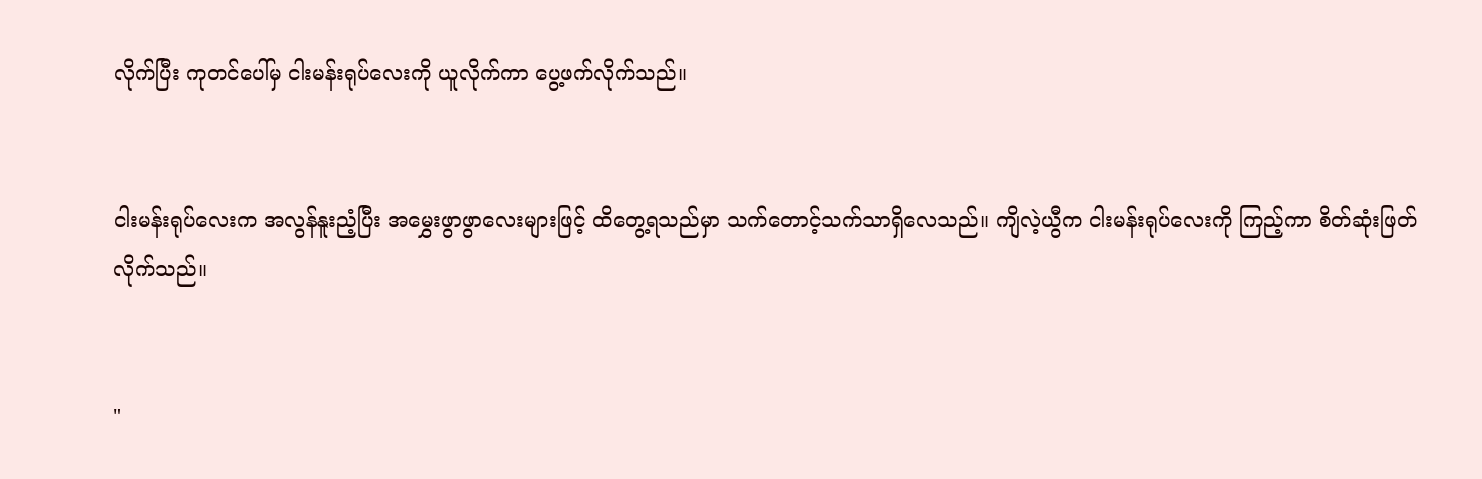လိုက်ပြီး ကုတင်ပေါ်မှ ငါးမန်းရုပ်လေးကို ယူလိုက်ကာ ပွေ့ဖက်လိုက်သည်။


ငါးမန်းရုပ်လေးက အလွန်နူးညံ့ပြီး အမွှေးဖွာဖွာလေးများဖြင့် ထိတွေ့ရသည်မှာ သက်တောင့်သက်သာရှိလေသည်။ ကျိလဲ့ယွီက ငါးမန်းရုပ်လေးကို ကြည့်ကာ စိတ်ဆုံးဖြတ်လိုက်သည်။


"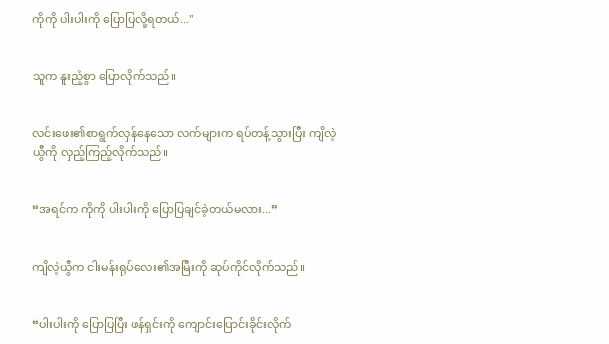ကိုကို ပါးပါးကို ပြောပြလို့ရတယ်..."


သူက နူးညံ့စွာ ပြောလိုက်သည်။


လင်းဖေး၏စာရွက်လှန်နေသော လက်များက ရပ်တန့်သွားပြီး ကျိလဲ့ယွီကို လှည့်ကြည့်လိုက်သည်။


“အရင်က ကိုကို ပါးပါးကို ပြောပြချင်ခဲ့တယ်မလား...”


ကျိလဲ့ယွီက ငါးမန်းရုပ်လေး၏အမြီးကို ဆုပ်ကိုင်လိုက်သည်။


“ပါးပါးကို ပြောပြပြီး ဖန်ရှင်းကို ကျောင်းပြောင်းခိုင်းလိုက်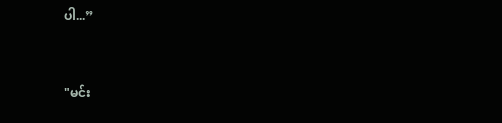ပါ...”


"မင်း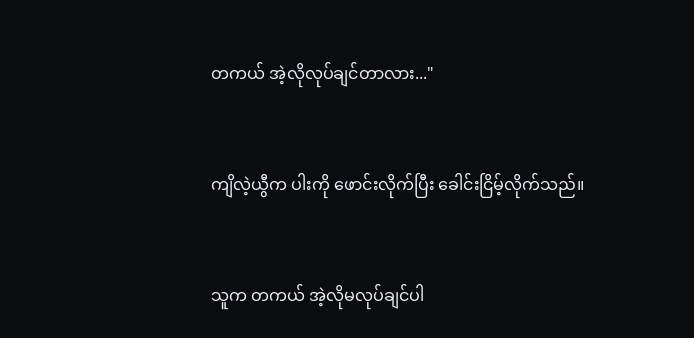တကယ် အဲ့လိုလုပ်ချင်တာလား..."


ကျိလဲ့ယွီက ပါးကို ဖောင်းလိုက်ပြီး ခေါင်းငြိမ့်လိုက်သည်။


သူက တကယ် အဲ့လိုမလုပ်ချင်ပါ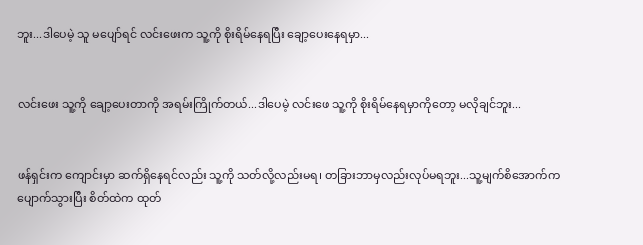ဘူး...ဒါပေမဲ့ သူ မပျော်ရင် လင်းဖေးက သူ့ကို စိုးရိမ်နေရပြီး ချော့ပေးနေရမှာ...


လင်းဖေး သူ့ကို ချော့ပေးတာကို အရမ်းကြိုက်တယ်...ဒါပေမဲ့ လင်းဖေ သူ့ကို စိုးရိမ်နေရမှာကိုတော့ မလိုချင်ဘူး...


ဖန်ရှင်းက ကျောင်းမှာ ဆက်ရှိနေရင်လည်း သူ့ကို သတ်လို့လည်းမရ၊ တခြားဘာမှလည်းလုပ်မရဘူး...သူ့မျက်စိအောက်က ပျောက်သွားပြီး စိတ်ထဲက ထုတ်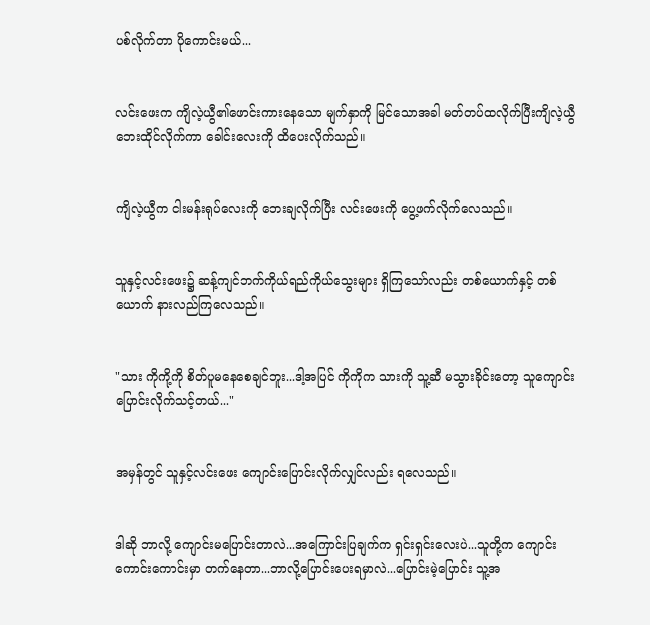ပစ်လိုက်တာ ပိုကောင်းမယ်...


လင်းဖေးက ကျိလဲ့ယွီ၏ဖောင်းကားနေသော မျက်နှာကို မြင်သောအခါ မတ်တပ်ထလိုက်ပြီးကျိလဲ့ယွီဘေးထိုင်လိုက်ကာ ခေါင်းလေးကို ထိပေးလိုက်သည်။


ကျိလဲ့ယွီက ငါးမန်းရုပ်လေးကို ဘေးချလိုက်ပြီး လင်းဖေးကို ပွေ့ဖက်လိုက်လေသည်။


သူနှင့်လင်းဖေး၌ ဆန့်ကျင်ဘက်ကိုယ်ရည်ကိုယ်သွေးများ ရှိကြသော်လည်း တစ်ယောက်နှင့် တစ်ယောက် နားလည်ကြလေသည်။


"သား ကိုကို့ကို စိတ်ပူမနေစေချင်ဘူး...ဒါ့အပြင် ကိုကိုက သားကို သူ့ဆီ မသွားခိုင်းတော့ သူကျောင်းပြောင်းလိုက်သင့်တယ်..."


အမှန်တွင် သူနှင့်လင်းဖေး ကျောင်းပြောင်းလိုက်လျှင်လည်း ရလေသည်။


ဒါဆို ဘာလို့ ကျောင်းမပြောင်းတာလဲ...အကြောင်းပြချက်က ရှင်းရှင်းလေးပဲ...သူတို့က ကျောင်းကောင်းကောင်းမှာ တက်နေတာ...ဘာလို့ပြောင်းပေးရမှာလဲ...ပြောင်းမဲ့ပြောင်း သူ့အ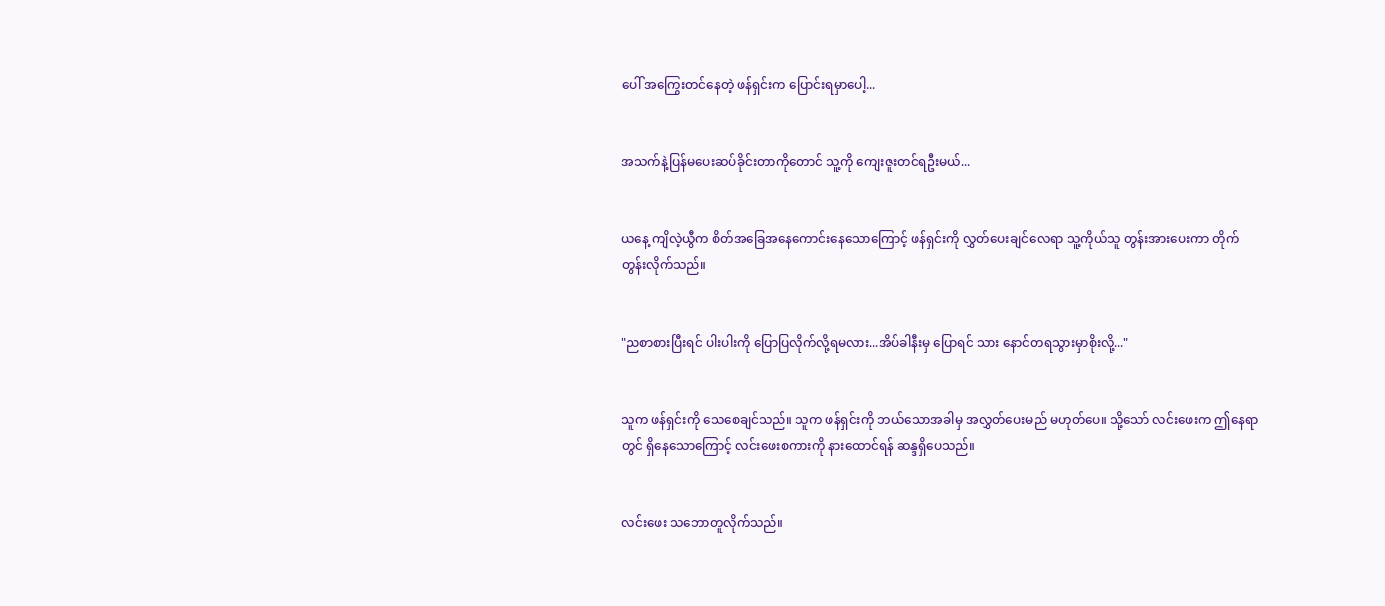ပေါ် အကြွေးတင်နေတဲ့ ဖန်ရှင်းက ပြောင်းရမှာပေါ့...


အသက်နဲ့ပြန်မပေးဆပ်ခိုင်းတာကို‌တောင် သူ့ကို ကျေးဇူးတင်ရဦးမယ်...


ယနေ့ ကျိလဲ့ယွီက စိတ်အခြေအနေကောင်းနေသောကြောင့် ဖန်ရှင်းကို လွှတ်ပေးချင်လေရာ သူ့ကိုယ်သူ တွန်းအားပေးကာ တိုက်တွန်းလိုက်သည်။


"ညစာစားပြီးရင် ပါးပါးကို ပြောပြလိုက်လို့ရမလား...အိပ်ခါနီးမှ ပြောရင် သား ‌နောင်တရသွားမှာစိုးလို့..."


သူက ဖန်ရှင်းကို သေစေချင်သည်။ သူက ဖန်ရှင်းကို ဘယ်သောအခါမှ အလွှတ်ပေးမည် မဟုတ်ပေ။ သို့သော် လင်းဖေးက ဤနေရာတွင် ရှိနေသောကြောင့် လင်းဖေးစကားကို နားထောင်ရန် ဆန္ဒရှိပေသည်။


လင်းဖေး သဘောတူလိုက်သည်။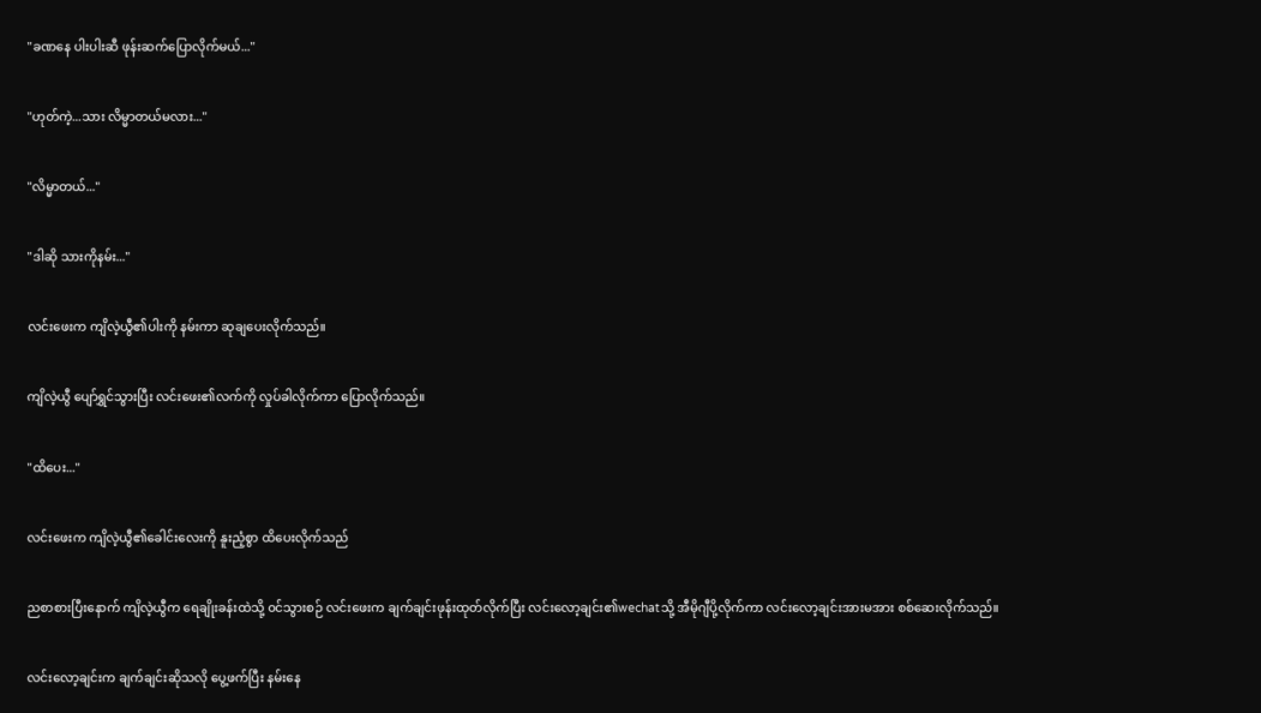"ခဏနေ ပါးပါးဆီ ဖုန်းဆက်ပြောလိုက်မယ်..."


"ဟုတ်ကဲ့...သား လိမ္မာတယ်မလား..."


"လိမ္မာတယ်..."


"ဒါဆို သားကိုနမ်း..."


လင်းဖေးက ကျိလဲ့ယွီ၏ပါးကို နမ်းကာ ဆုချပေးလိုက်သည်။


ကျိလဲ့ယွီ ပျော်ရွှင်သွားပြီး လင်းဖေး၏လက်ကို လှုပ်ခါလိုက်ကာ ပြောလိုက်သည်။


"ထိပေး..."


လင်းဖေးက ကျိလဲ့ယွီ၏ခေါင်းလေးကို နူးညံ့စွာ ထိပေးလိုက်သည်


ညစာစားပြီးနောက် ကျိလဲ့ယွီက ရေချိုးခန်းထဲသို့ ၀င်သွားစဉ် လင်းဖေးက ချက်ချင်းဖုန်းထုတ်လိုက်ပြီး လင်းလော့ချင်း၏wechatသို့ အီမိုဂျီပို့လိုက်ကာ လင်းလော့ချင်းအားမအား စစ်ဆေးလိုက်သည်။


လင်းလော့ချင်းက ချက်ချင်းဆိုသလို ပွေ့ဖက်ပြီး နမ်းနေ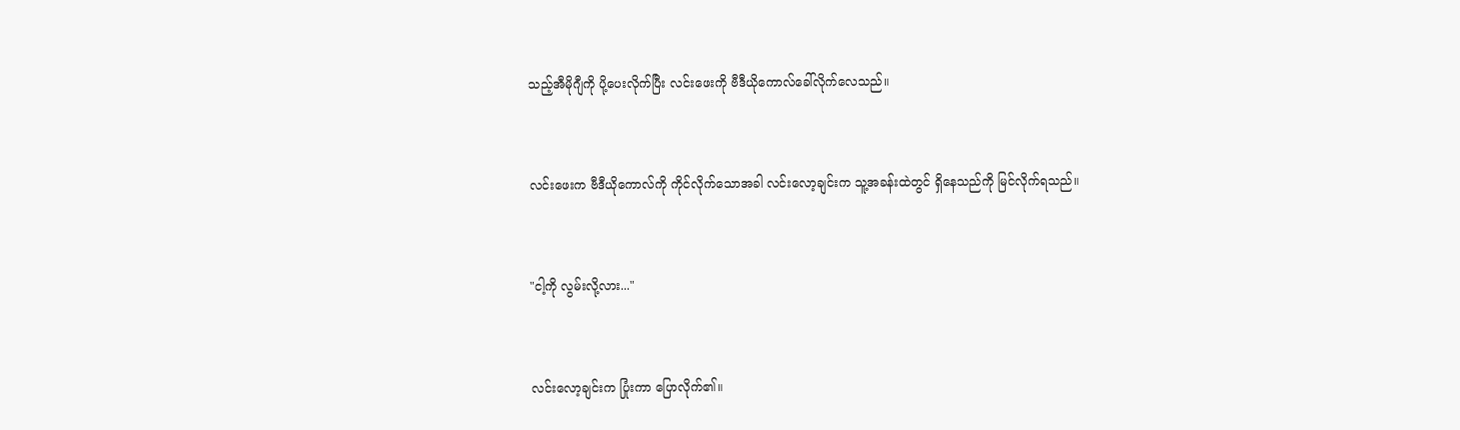သည့်အီမိုဂျီကို ပို့ပေးလိုက်ပြီး လင်းဖေးကို ဗီဒီယိုကောလ်ခေါ်လိုက်လေသည်။


လင်းဖေးက ဗီဒီယိုကောလ်ကို ကိုင်လိုက်သောအခါ လင်းလော့ချင်းက သူ့အခန်းထဲတွင် ရှိနေသည်ကို မြင်လိုက်ရသည်။


"ငါ့ကို လွမ်းလို့လား..."


လင်းလော့ချင်းက ပြုံးကာ ပြောလိုက်၏။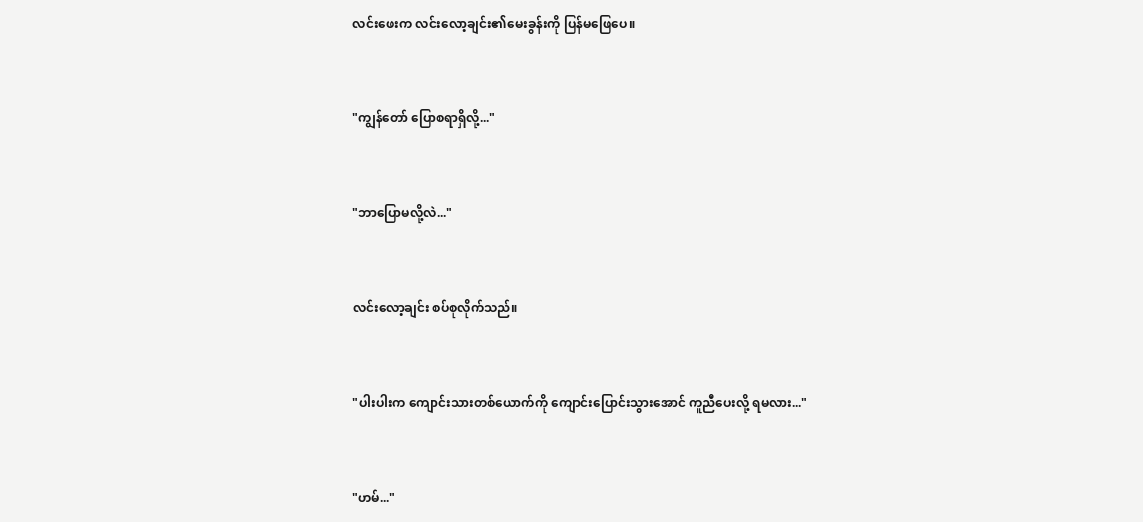လင်းဖေးက လင်းလော့ချင်း၏မေးခွန်းကို ပြန်မဖြေပေ။


"ကျွန်တော် ပြောစရာရှိလို့..."


"ဘာပြောမလို့လဲ..."


လင်းလော့ချင်း စပ်စုလိုက်သည်။


"ပါးပါးက ကျောင်းသားတစ်ယောက်ကို ကျောင်းပြောင်းသွားအောင် ကူညီပေးလို့ ရမလား..."


"ဟမ်..."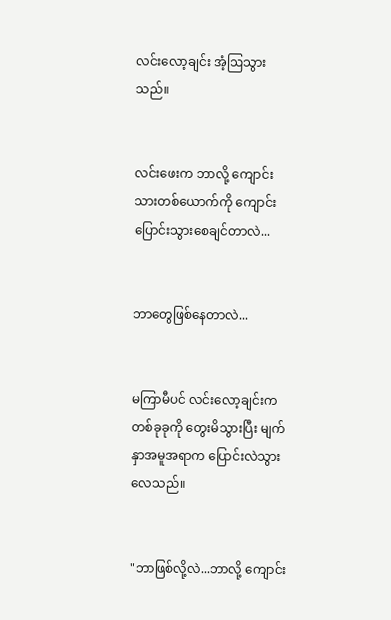လင်းလော့ချင်း အံ့ဩသွားသည်။


လင်းဖေးက ဘာလို့ ကျောင်းသားတစ်ယောက်ကို ကျောင်းပြောင်းသွားစေချင်တာလဲ...


ဘာတွေဖြစ်နေတာလဲ...


မကြာမီပင် လင်းလော့ချင်းက တစ်ခုခုကို တွေးမိသွားပြီး မျက်နှာအမူအရာက ပြောင်းလဲသွားလေသည်။


"ဘာဖြစ်လို့လဲ...ဘာလို့ ‌ကျောင်း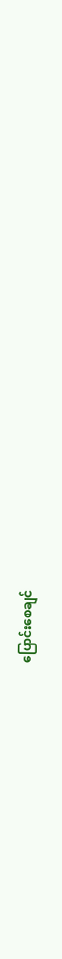ပြောင်းစေချင်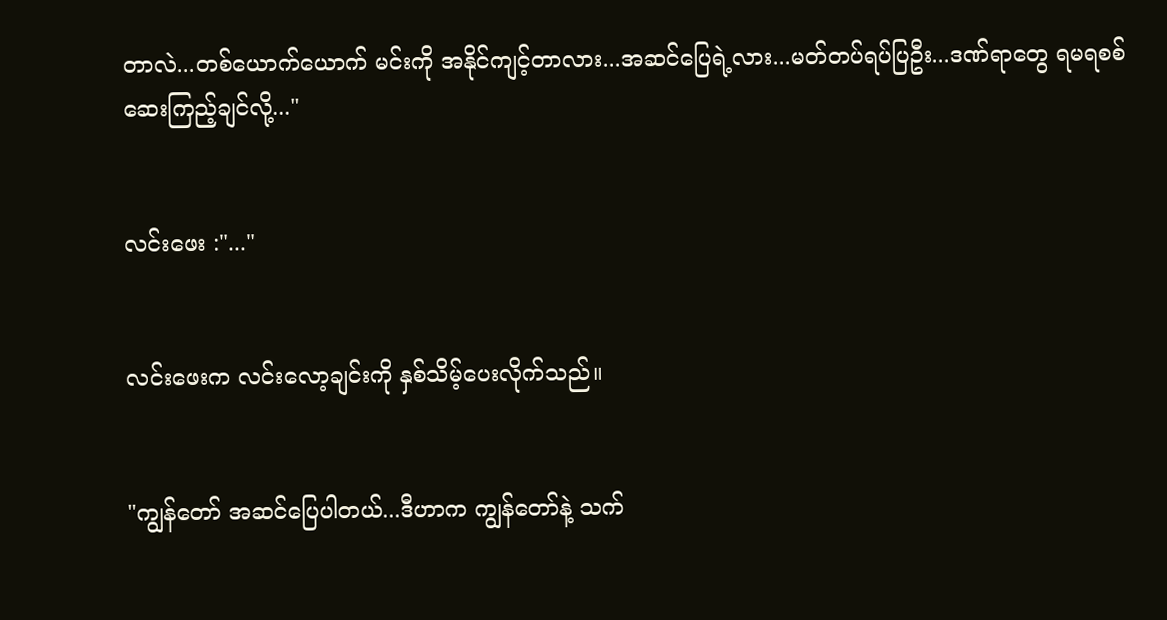တာလဲ...တစ်ယောက်ယောက် မင်းကို အနိုင်ကျင့်တာလား...အဆင်ပြေရဲ့လား...မတ်တပ်ရပ်ပြဦး...ဒဏ်ရာတွေ ရမရစစ်ဆေးကြည့်ချင်လို့..."


လင်းဖေး :"..."


လင်းဖေးက လင်းလော့ချင်းကို နှစ်သိမ့်ပေးလိုက်သည်။


"ကျွန်တော် အဆင်ပြေပါတယ်...ဒီဟာက ကျွန်တော်နဲ့ သက်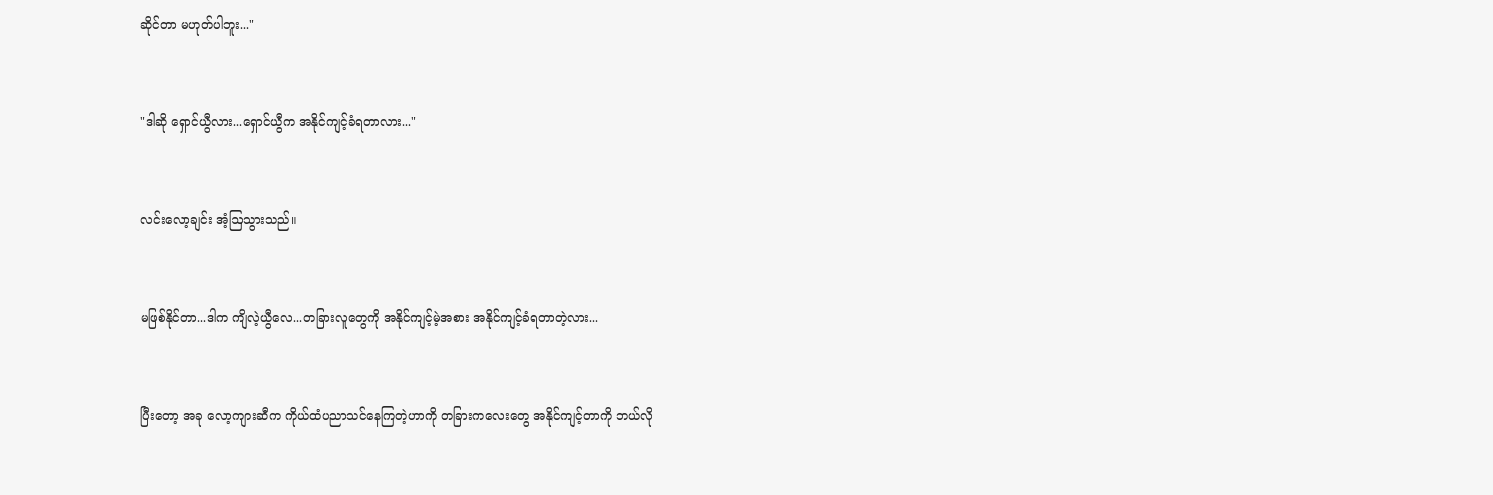ဆိုင်တာ မဟုတ်ပါဘူး..."


"ဒါဆို ရှောင်ယွီလား...ရှောင်ယွီက အနိုင်ကျင့်ခံရတာလား..."


လင်းလော့ချင်း အံ့ဩသွားသည်။


မဖြစ်နိုင်တာ...ဒါက ကျိလဲ့ယွီလေ...တခြားလူတွေကို အနိုင်ကျင့်မဲ့အစား အနိုင်ကျင့်ခံရတာတဲ့လား...


ပြီးတော့ အခု လော့ကျားဆီက ကိုယ်ထံပညာ‌သင်နေကြတဲ့ဟာကို တခြားကလေးတွေ အနိုင်ကျင့်တာကို ဘယ်လို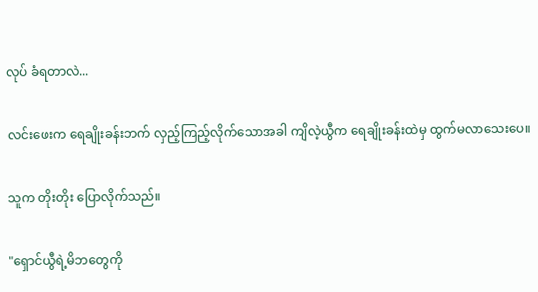လုပ် ခံရတာလဲ...


လင်းဖေးက ရေချိုးခန်းဘက် လှည့်ကြည့်လိုက်သောအခါ ကျိလဲ့ယွီက ရေချိုးခန်းထဲမှ ထွက်မလာသေးပေ။


သူက တိုးတိုး ပြောလိုက်သည်။


"ရှောင်ယွီရဲ့မိဘတွေကို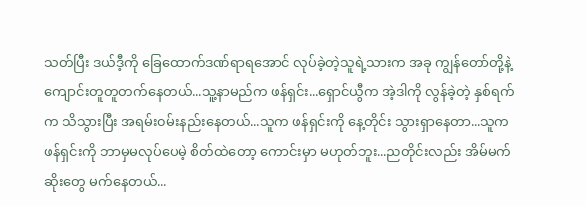သတ်ပြီး ဒယ်ဒီ့ကို ခြေထောက်ဒဏ်ရာရအောင် လုပ်ခဲ့တဲ့သူရဲ့သားက အခု ကျွန်တော်တို့နဲ့ ကျောင်းတူတူတက်နေတယ်...သူ့နာမည်က ဖန်ရှင်း...ရှောင်ယွီက အဲ့ဒါကို လွန်ခဲ့တဲ့ နှစ်ရက်က သိသွားပြီး အရမ်း၀မ်းနည်းနေတယ်...သူက ဖန်ရှင်းကို နေ့တိုင်း သွားရှာနေတာ...သူက ဖန်ရှင်းကို ဘာမှမလုပ်ပေမဲ့ စိတ်ထဲတော့ ကောင်းမှာ မဟုတ်ဘူး...ညတိုင်းလည်း အိမ်မက်ဆိုးတွေ မက်နေတယ်...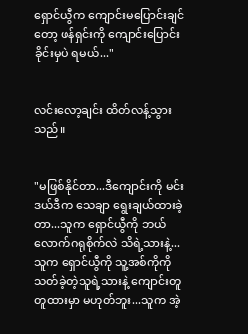ရှောင်ယွီက ကျောင်းမပြောင်းချင်တော့ ဖန်ရှင်းကို ကျောင်းပြောင်းခိုင်းမှပဲ ရမယ်..."


လင်းလော့ချင်း ထိတ်လန့်သွားသည်။


"မဖြစ်နိုင်တာ...ဒီကျောင်းကို မင်းဒယ်ဒီက သေချာ ရွေးချယ်ထားခဲ့တာ...သူက ရှောင်ယွီကို ဘယ်လောက်ဂရုစိုက်လဲ သိရဲ့သားနဲ့...သူက ရှောင်ယွီကို သူ့အစ်ကိုကို သတ်ခဲ့တဲ့သူရဲ့သားနဲ့ ကျောင်းတူတူထားမှာ မဟုတ်ဘူး...သူက အဲ့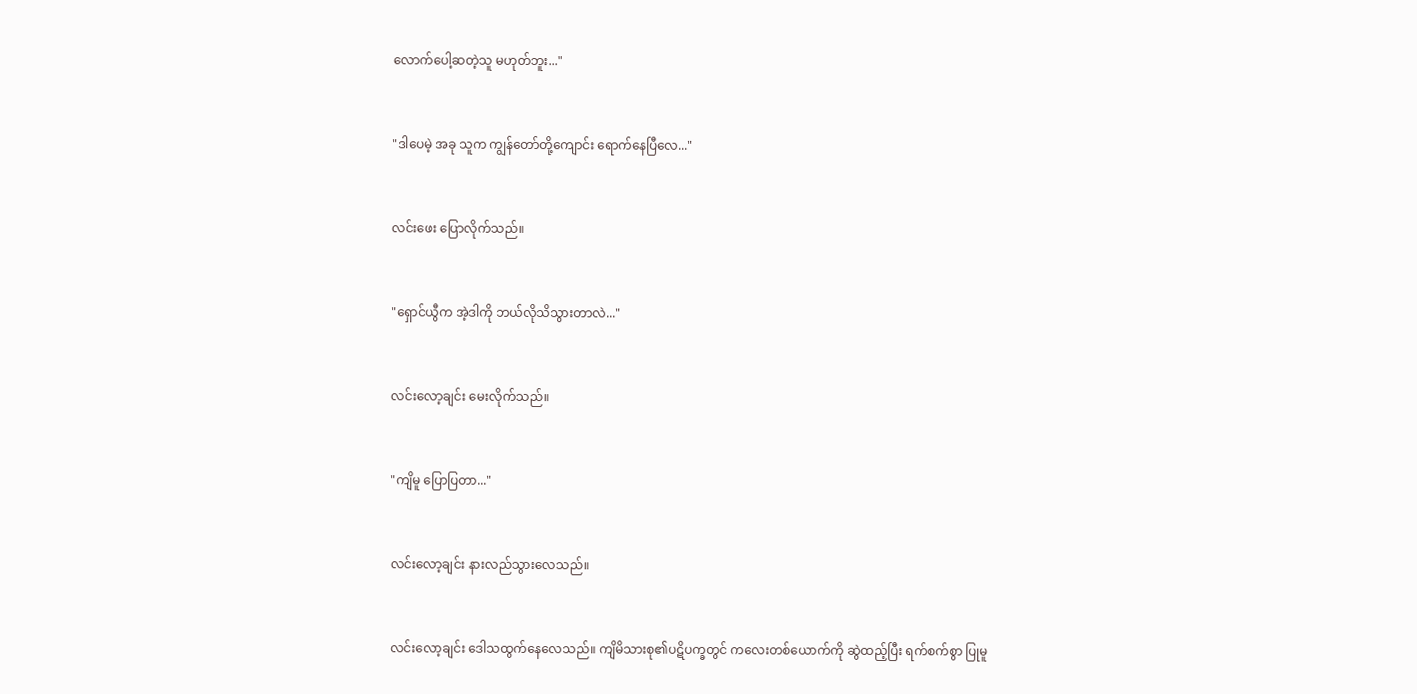လောက်ပေါ့ဆတဲ့သူ မဟုတ်ဘူး..."


"ဒါပေမဲ့ အခု သူက ကျွန်တော်တို့ကျောင်း ရောက်နေပြီလေ..."


လင်းဖေး ပြောလိုက်သည်။


"ရှောင်ယွီက အဲ့ဒါကို ဘယ်လိုသိသွားတာလဲ..."


လင်းလော့ချင်း မေးလိုက်သည်။


"ကျိမူ ပြောပြတာ..."


လင်းလော့ချင်း နားလည်သွားလေသည်။


လင်းလော့ချင်း ဒေါသထွက်နေလေသည်။ ကျိမိသားစု၏ပဋိပက္ခတွင် ကလေးတစ်ယောက်ကို ဆွဲထည့်ပြီး ရက်စက်စွာ ပြုမူ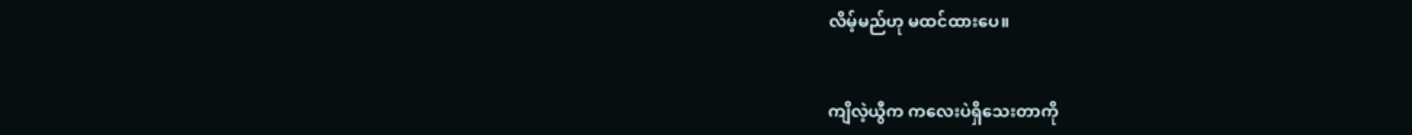လိမ့်မည်ဟု မထင်ထားပေ။


ကျိလဲ့ယွီက ကလေးပဲရှိသေးတာကို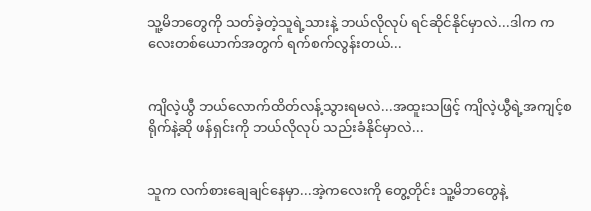သူ့မိဘတွေကို သတ်ခဲ့တဲ့သူရဲ့သားနဲ့ ဘယ်လိုလုပ် ရင်ဆိုင်နိုင်မှာလဲ...ဒါက ကလေးတစ်ယောက်အတွက် ရက်စက်လွန်းတယ်...


ကျိလဲ့ယွီ ဘယ်လောက်ထိတ်လန့်သွားရမလဲ...အထူးသဖြင့် ကျိလဲ့ယွီရဲ့အကျင့်စရိုက်နဲ့ဆို ဖန်ရှင်းကို ဘယ်လိုလုပ် သည်းခံနိုင်မှာလဲ...


သူက လက်စားချေချင်နေမှာ...အဲ့ကလေးကို တွေ့တိုင်း သူ့မိဘတွေနဲ့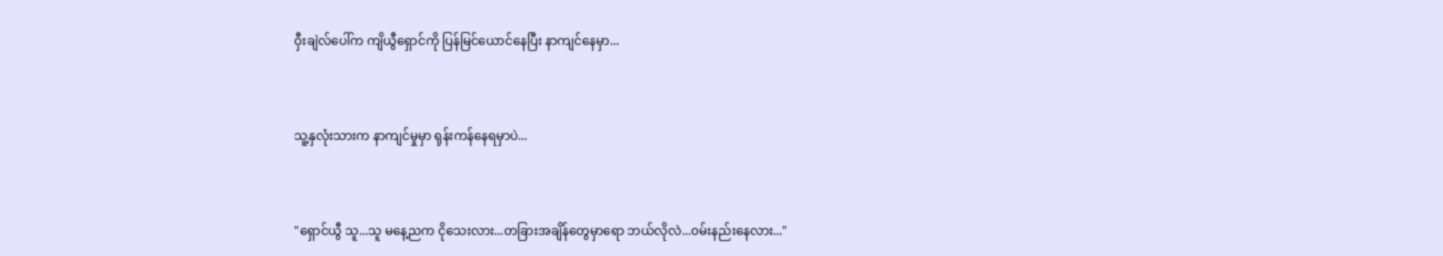ဝှီးချဲလ်ပေါ်က ကျိယွီရှောင်ကို ပြန်မြင်ယောင်နေပြီး နာကျင်နေမှာ...


သူ့နှလုံးသားက နာကျင်မှုမှာ ရုန်းကန်နေရမှာပဲ...


"ရှောင်ယွီ သူ...သူ မနေ့ညက ငိုသေးလား...တခြားအချိန်တွေမှာရော ဘယ်လိုလဲ...၀မ်းနည်းနေလား..."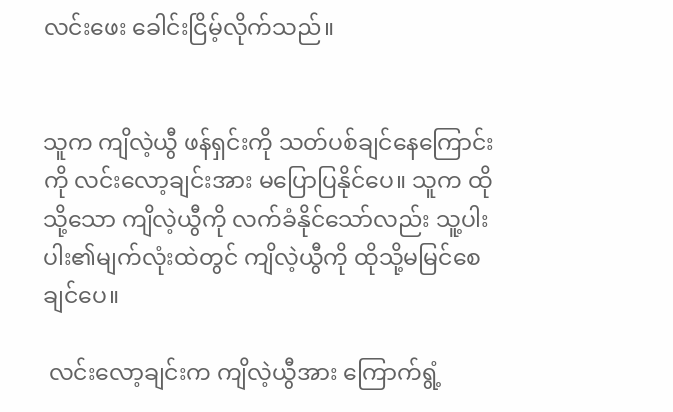လင်းဖေး ခေါင်းငြိမ့်လိုက်သည်။


သူက ကျိလဲ့ယွီ ဖန်ရှင်းကို သတ်ပစ်ချင်နေကြောင်းကို လင်းလော့ချင်းအား မပြောပြနိုင်ပေ။ သူက ထိုသို့သော ကျိလဲ့ယွီကို လက်ခံနိုင်သော်လည်း သူ့ပါးပါး၏မျက်လုံးထဲတွင် ကျိလဲ့ယွီကို ထိုသို့မမြင်စေချင်ပေ။

 လင်းလော့ချင်းက ကျိလဲ့ယွီအား ကြောက်ရွံ့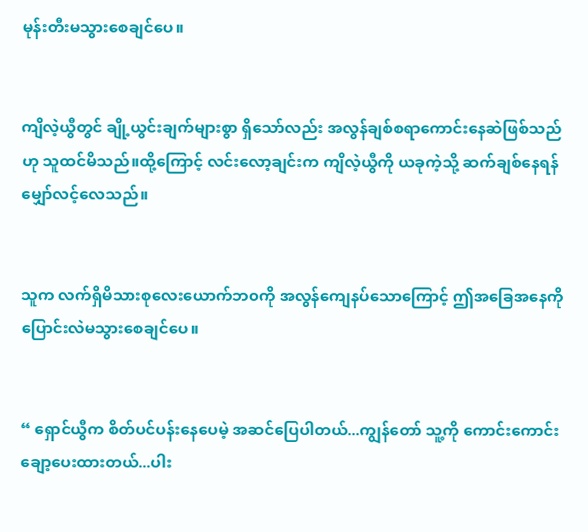မုန်းတီးမသွားစေချင်ပေ။


ကျိလဲ့ယွီတွင် ချို့ယွင်းချက်များစွာ ရှိသော်လည်း အလွန်ချစ်စရာကောင်းနေဆဲဖြစ်သည်ဟု သူထင်မိသည်။ထို့ကြောင့် လင်းလော့ချင်းက ကျိလဲ့ယွီကို ယခုကဲ့သို့ ဆက်ချစ်နေရန် မျှော်လင့်လေသည်။


သူက လက်ရှိမိသားစုလေး‌ယောက်ဘ၀ကို အလွန်ကျေနပ်သောကြောင့် ဤအခြေအနေကို ပြောင်းလဲမသွားစေချင်ပေ။


“ ရှောင်ယွီက စိတ်ပင်ပန်းနေပေမဲ့ အဆင်ပြေပါတယ်...ကျွန်တော် သူ့ကို ကောင်းကောင်းချော့ပေးထားတယ်...ပါး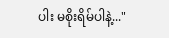ပါး မစိုးရိမ်ပါနဲ့..."